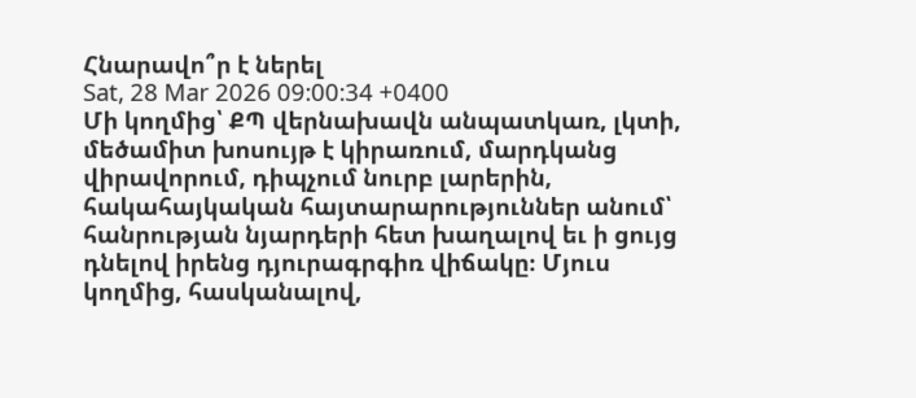Հնարավո՞ր է ներել
Sat, 28 Mar 2026 09:00:34 +0400
Մի կողմից՝ ՔՊ վերնախավն անպատկառ, լկտի, մեծամիտ խոսույթ է կիրառում, մարդկանց վիրավորում, դիպչում նուրբ լարերին, հակահայկական հայտարարություններ անում՝ հանրության նյարդերի հետ խաղալով եւ ի ցույց դնելով իրենց դյուրագրգիռ վիճակը։ Մյուս կողմից, հասկանալով,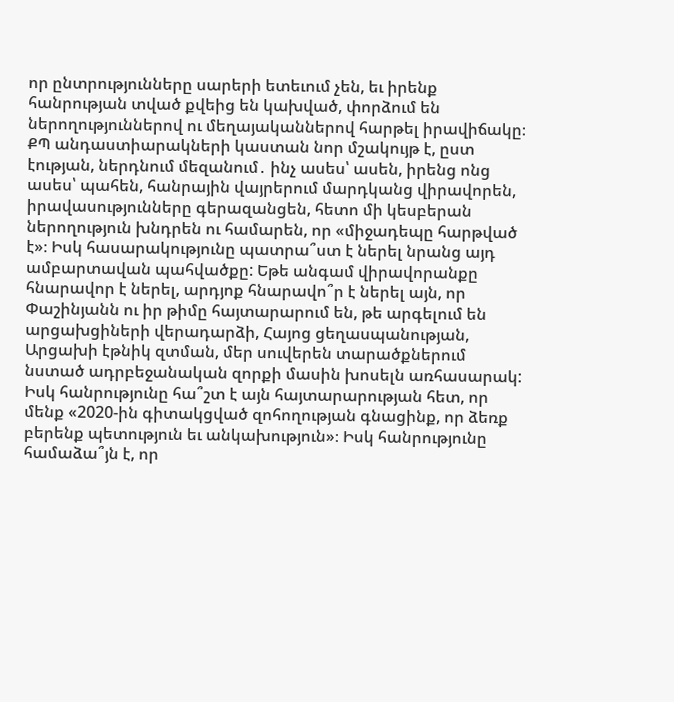որ ընտրությունները սարերի ետեւում չեն, եւ իրենք հանրության տված քվեից են կախված, փորձում են ներողություններով ու մեղայականներով հարթել իրավիճակը։ ՔՊ անդաստիարակների կաստան նոր մշակույթ է, ըստ էության, ներդնում մեզանում․ ինչ ասես՝ ասեն, իրենց ոնց ասես՝ պահեն, հանրային վայրերում մարդկանց վիրավորեն, իրավասությունները գերազանցեն, հետո մի կեսբերան ներողություն խնդրեն ու համարեն, որ «միջադեպը հարթված է»։ Իսկ հասարակությունը պատրա՞ստ է ներել նրանց այդ ամբարտավան պահվածքը: Եթե անգամ վիրավորանքը հնարավոր է ներել, արդյոք հնարավո՞ր է ներել այն, որ Փաշինյանն ու իր թիմը հայտարարում են, թե արգելում են արցախցիների վերադարձի, Հայոց ցեղասպանության, Արցախի էթնիկ զտման, մեր սուվերեն տարածքներում նստած ադրբեջանական զորքի մասին խոսելն առհասարակ: Իսկ հանրությունը հա՞շտ է այն հայտարարության հետ, որ մենք «2020-ին գիտակցված զոհողության գնացինք, որ ձեռք բերենք պետություն եւ անկախություն»։ Իսկ հանրությունը համաձա՞յն է, որ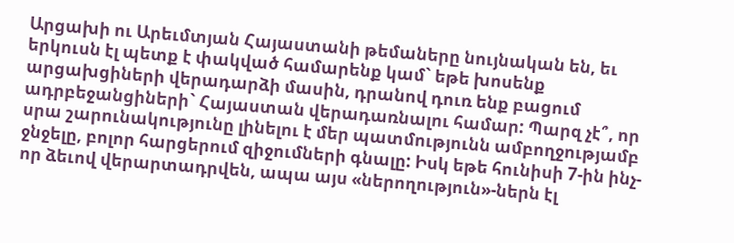Արցախի ու Արեւմտյան Հայաստանի թեմաները նույնական են, եւ երկուսն էլ պետք է փակված համարենք կամ` եթե խոսենք արցախցիների վերադարձի մասին, դրանով դուռ ենք բացում ադրբեջանցիների` Հայաստան վերադառնալու համար: Պարզ չէ՞, որ սրա շարունակությունը լինելու է մեր պատմությունն ամբողջությամբ ջնջելը, բոլոր հարցերում զիջումների գնալը: Իսկ եթե հունիսի 7-ին ինչ-որ ձեւով վերարտադրվեն, ապա այս «ներողություն»-ներն էլ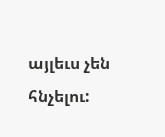այլեւս չեն հնչելու: